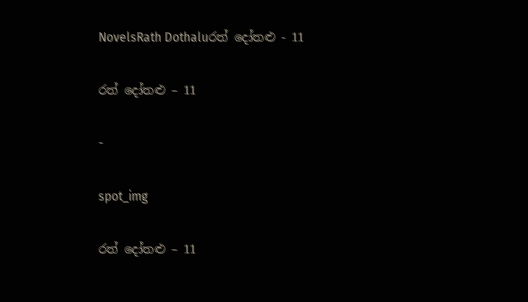NovelsRath Dothaluරත් දෝතළු - 11

රත් දෝතළු – 11

-

spot_img

රත් දෝතළු – 11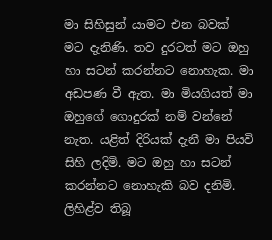මා සිහිසුන් යාමට එන බවක් මට දැනිණි. තව දුරටත් මට ඔහු හා සටන් කරන්නට නොහැක. මා අඩපණ වී ඇත. මා මියගියත් මා ඔහුගේ ගොදුරක් නම් වන්නේ නැත. යළිත් දිරියක් දැනී මා පියවි සිහි ලදිමි. මට ඔහු හා සටන් කරන්නට නොහැකි බව දනිමි. ලිහිළ්ව තිබූ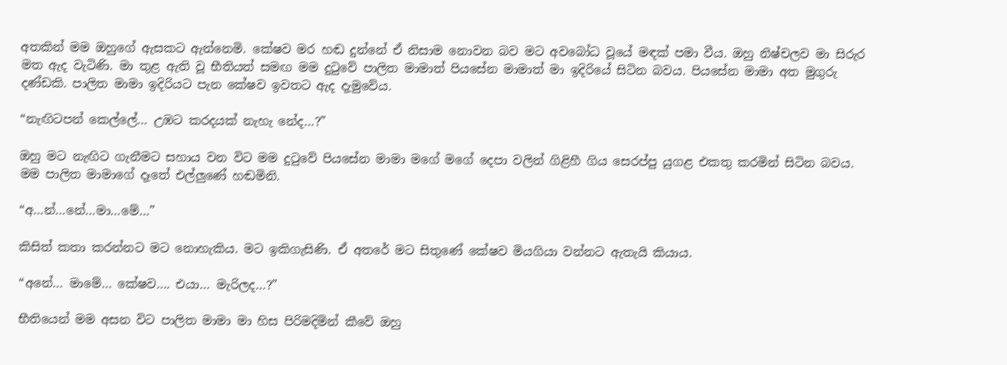අතකින් මම ඔහුගේ ඇසකට ඇන්නෙමි. කේෂව මර හඬ දුන්නේ ඒ නිසාම නොවන බව මට අවබෝධ වූයේ මඳක් පමා වීය. ඔහු නිෂ්චලව මා සිරුර මත ඇද වැටිණි. මා තුළ ඇති වූ භීතියත් සමඟ මම දුටුවේ පාලිත මාමාත් පියසේන මාමාත් මා ඉදිරියේ සිටින බවය. පියසේන මාමා අත මුගුරු දණ්ඩකි. පාලිත මාමා ඉදිරියට පැන කේෂව ඉවතට ඇද දැමුවේය.

“නැඟිටපන් කෙල්ලේ… උඹට කරදයක් නැහැ නේද…?”

ඔහු මට නැඟිට ගැනීමට සහාය වන විට මම දුටුවේ පියසේන මාමා මගේ මගේ දෙපා වලින් ගිළිහී ගිය සෙරප්පු යුගළ එකතු කරමින් සිටින බවය.
මම පාලිත මාමාගේ දෑතේ එල්ලුණේ හඬමිනි.

“අ…න්…නේ…මා…මේ…”

කිසිත් කතා කරන්නට මට නොහැකිය. මට ඉකිගැසිණි. ඒ අතරේ මට සිතුණේ කේෂව මියගියා වන්නට ඇතැයි කියාය.

“අනේ… මාමේ… කේෂව…. එයා… මැරිලද…?”

භීතියෙන් මම අසන විට පාලිත මාමා මා හිස පිරිමදිමින් කීවේ ඔහු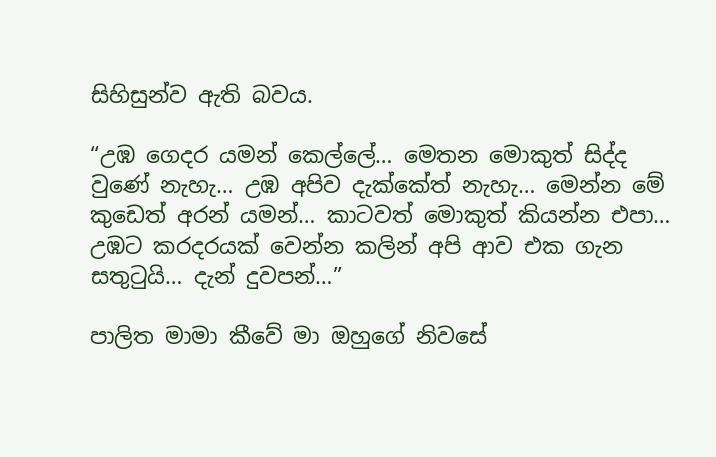සිහිසුන්ව ඇති බවය.

“උඹ ගෙදර යමන් කෙල්ලේ… මෙතන මොකුත් සිද්ද වුණේ නැහැ… උඹ අපිව දැක්කේත් නැහැ… මෙන්න මේ කුඩෙත් අරන් යමන්… කාටවත් මොකුත් කියන්න එපා… උඹට කරදරයක් වෙන්න කලින් අපි ආව එක ගැන සතුටුයි… දැන් දුවපන්…”

පාලිත මාමා කීවේ මා ඔහුගේ නිවසේ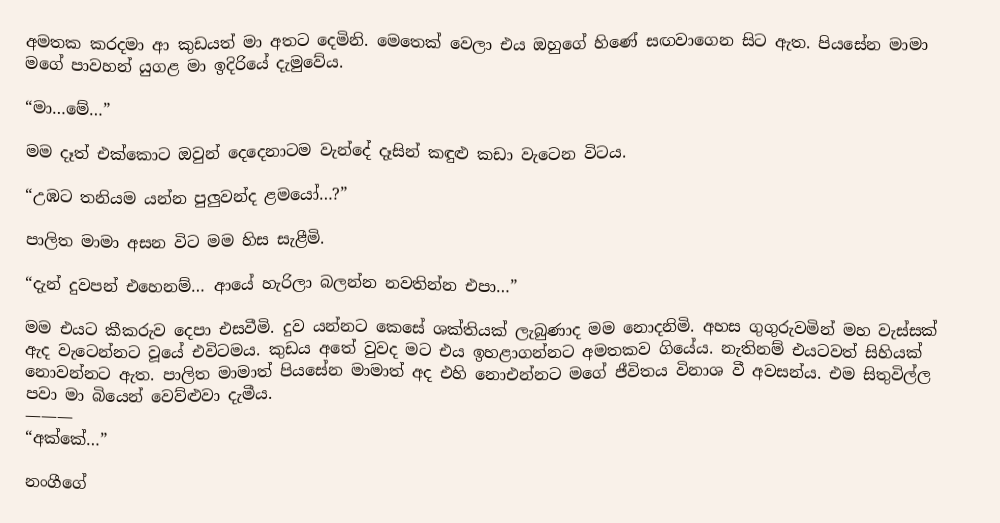අමතක කරදමා ආ කුඩයත් මා අතට දෙමිනි. මෙතෙක් වෙලා එය ඔහුගේ හිණේ සඟවාගෙන සිට ඇත. පියසේන මාමා මගේ පාවහන් යුගළ මා ඉදිරියේ දැමුවේය.

“මා…මේ…”

මම දෑත් එක්කොට ඔවුන් දෙදෙනාටම වැන්දේ දෑසින් කඳුළු කඩා වැටෙන විටය.

“උඹට තනියම යන්න පුලුවන්ද ළමයෝ…?”

පාලිත මාමා අසන විට මම හිස සැළීමි.

“දැන් දුවපන් එහෙනම්… ආයේ හැරිලා බලන්න නවතින්න එපා…”

මම එයට කීකරුව දෙපා එසවීමි. දුව යන්නට කෙසේ ශක්තියක් ලැබුණාද මම නොදනිමි. අහස ගුගුරුවමින් මහ වැස්සක් ඇද වැටෙන්නට වූයේ එවිටමය. කුඩය අතේ වුවද මට එය ඉහළාගන්නට අමතකව ගියේය. නැතිනම් එයටවත් සිහියක් නොවන්නට ඇත. පාලිත මාමාත් පියසේන මාමාත් අද එහි නොඑන්නට මගේ ජීවිතය විනාශ වී අවසන්ය. එම සිතුවිල්ල පවා මා බියෙන් වෙව්ළුවා දැමීය.
———
“අක්කේ…”

නංගීගේ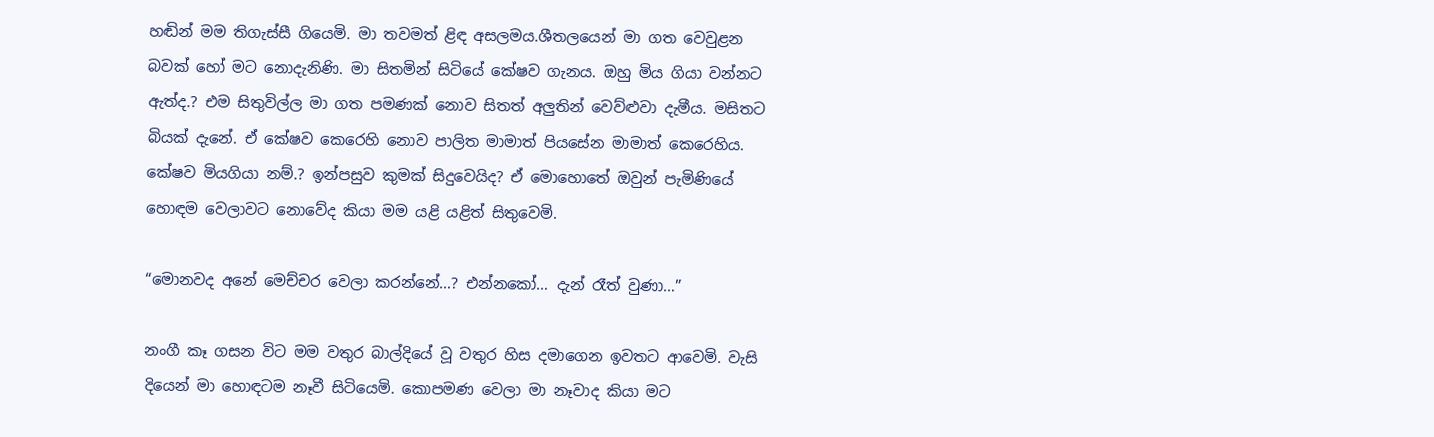හඬින් මම තිගැස්සී ගියෙමි. මා තවමත් ළිඳ අසලමය.ශීතලයෙන් මා ගත වෙවුළන බවක් හෝ මට නොදැනිණි. මා සිතමින් සිටියේ කේෂව ගැනය. ඔහු මිය ගියා වන්නට ඇත්ද.? එම සිතුවිල්ල මා ගත පමණක් නොව සිතත් අලුතින් වෙව්ළුවා දැමීය. මසිතට බියක් දැනේ. ඒ කේෂව කෙරෙහි නොව පාලිත මාමාත් පියසේන මාමාත් කෙරෙහිය. කේෂව මියගියා නම්.? ඉන්පසුව කුමක් සිදුවෙයිද? ඒ මොහොතේ ඔවුන් පැමිණියේ හොඳම වෙලාවට නොවේද කියා මම යළි යළිත් සිතුවෙමි.

“මොනවද අනේ මෙච්චර වෙලා කරන්නේ…? එන්නකෝ… දැන් රෑත් වුණා…”

නංගී කෑ ගසන විට මම වතුර බාල්දියේ වූ වතුර හිස දමාගෙන ඉවතට ආවෙමි. වැසි දියෙන් මා හොඳටම නෑවී සිටියෙමි. කොපමණ වෙලා මා නෑවාද කියා මට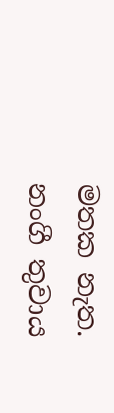මතක නැත. නංගී තුවාය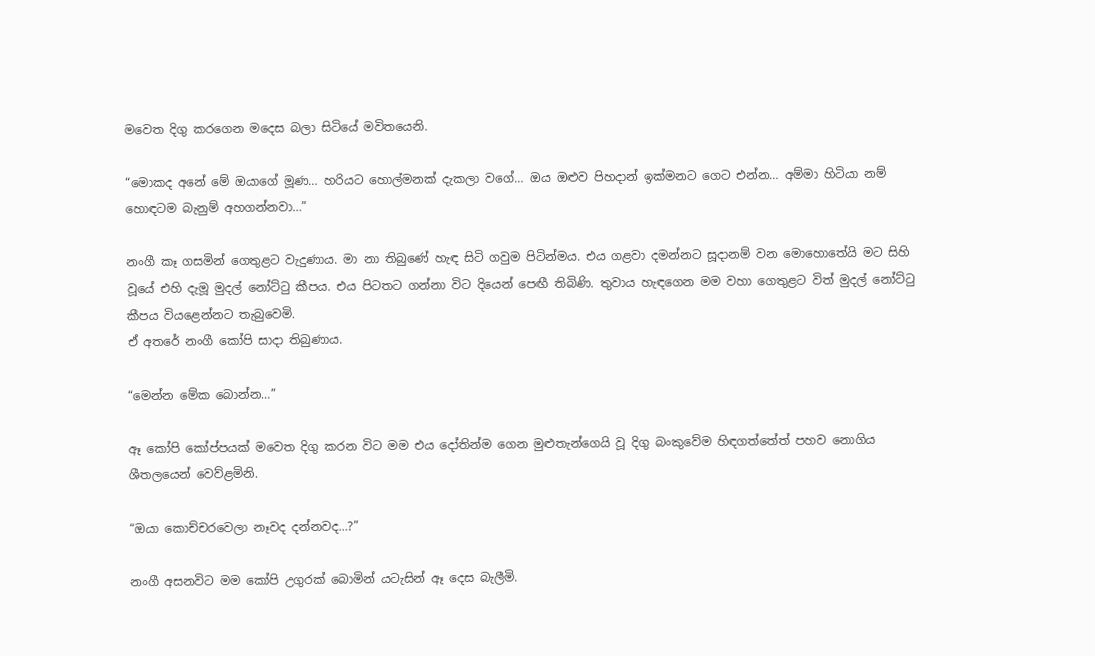මවෙත දිගු කරගෙන මදෙස බලා සිටියේ මවිතයෙනි.

“මොකද අනේ මේ ඔයාගේ මූණ… හරියට හොල්මනක් දැකලා වගේ… ඔය ඔළුව පිහදාන් ඉක්මනට ගෙට එන්න… අම්මා හිටියා නම් හොඳටම බැනුම් අහගන්නවා…”

නංගී කෑ ගසමින් ගෙතුළට වැදුණාය. මා නා තිබුණේ හැඳ සිටි ගවුම පිටින්මය. එය ගළවා දමන්නට සූදානම් වන මොහොතේයි මට සිහි වූයේ එහි දැමූ මුදල් නෝට්ටු කීපය. එය පිටතට ගන්නා විට දියෙන් පෙඟී තිබිණි. තුවාය හැඳගෙන මම වහා ගෙතුළට විත් මුදල් නෝට්ටු කීපය වියළෙන්නට තැබුවෙමි.
ඒ අතරේ නංගී කෝපි සාදා තිබුණාය.

“මෙන්න මේක බොන්න…”

ඈ කෝපි කෝප්පයක් මවෙත දිගු කරන විට මම එය දෝතින්ම ගෙන මුළුතැන්ගෙයි වූ දිගු බංකුවේම හිඳගත්තේත් පහව නොගිය ශීතලයෙන් වෙව්ළමිනි.

“ඔයා කොච්චරවෙලා නෑවද දන්නවද…?”

නංගී අසනවිට මම කෝපි උගුරක් බොමින් යටැසින් ඈ දෙස බැලීමි.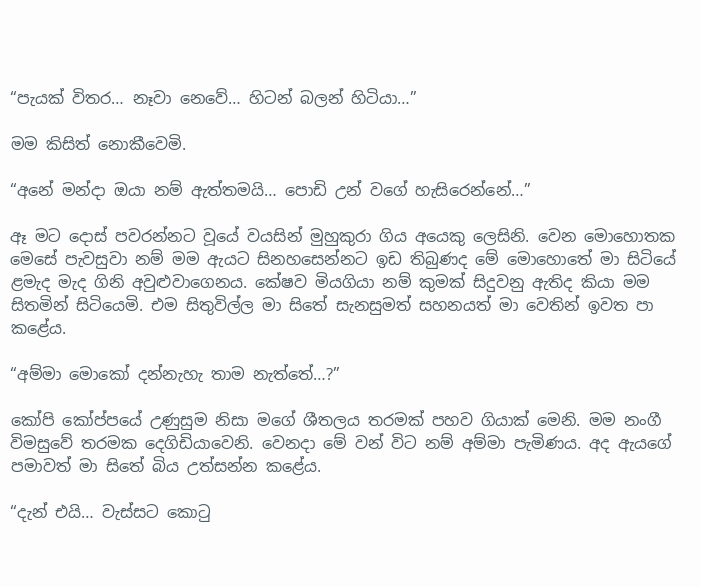“පැයක් විතර… නෑවා නෙවේ… හිටන් බලන් හිටියා…”

මම කිසිත් නොකීවෙමි.

“අනේ මන්දා ඔයා නම් ඇත්තමයි… පොඩි උන් වගේ හැසිරෙන්නේ…”

ඈ මට දොස් පවරන්නට වූයේ වයසින් මුහුකුරා ගිය අයෙකු ලෙසිනි. වෙන මොහොතක මෙසේ පැවසුවා නම් මම ඇයට සිනහසෙන්නට ඉඩ තිබුණද මේ මොහොතේ මා සිටියේ ළමැද මැද ගිනි අවුළුවාගෙනය. කේෂව මියගියා නම් කුමක් සිදුවනු ඇතිද කියා මම සිතමින් සිටියෙමි. එම සිතුවිල්ල මා සිතේ සැනසුමත් සහනයත් මා වෙතින් ඉවත පා කළේය.

“අම්මා මොකෝ දන්නැහැ තාම නැත්තේ…?”

කෝපි කෝප්පයේ උණුසුම නිසා මගේ ශීතලය තරමක් පහව ගියාක් මෙනි. මම නංගී විමසුවේ තරමක දෙගිඩියාවෙනි. වෙනදා මේ වන් විට නම් අම්මා පැමිණය. අද ඇයගේ පමාවත් මා සිතේ බිය උත්සන්න කළේය.

“දැන් එයි… වැස්සට කොටු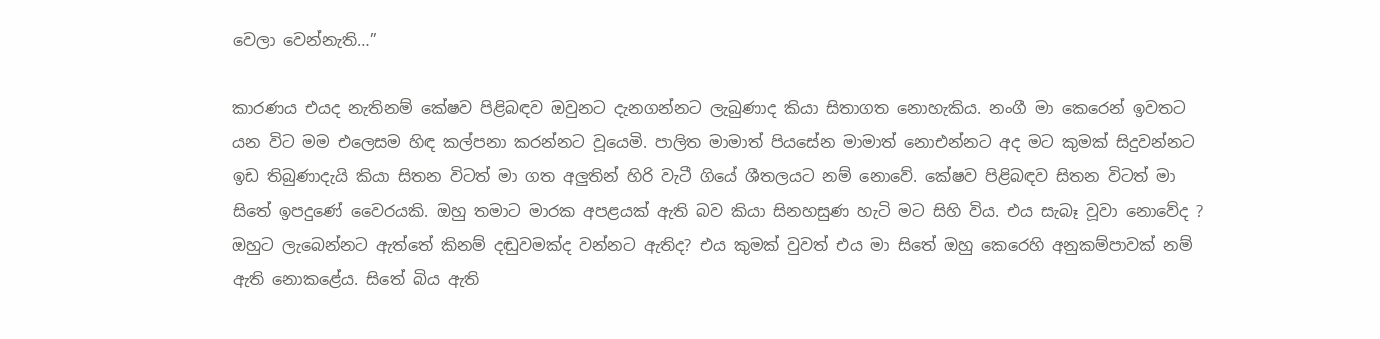වෙලා වෙන්නැති…”

කාරණය එයද නැතිනම් කේෂව පිළිබඳව ඔවුනට දැනගන්නට ලැබුණාද කියා සිතාගත නොහැකිය. නංගී මා කෙරෙන් ඉවතට යන විට මම එලෙසම හිඳ කල්පනා කරන්නට වූයෙමි. පාලිත මාමාත් පියසේන මාමාත් නොඑන්නට අද මට කුමක් සිදුවන්නට ඉඩ තිබුණාදැයි කියා සිතන විටත් මා ගත අලුතින් හිරි වැටී ගියේ ශීතලයට නම් නොවේ. කේෂව පිළිබඳව සිතන විටත් මා සිතේ ඉපදුණේ වෛරයකි. ඔහු තමාට මාරක අපළයක් ඇති බව කියා සිනහසුණ හැටි මට සිහි විය. එය සැබෑ වූවා නොවේද ? ඔහුට ලැබෙන්නට ඇත්තේ කිනම් දඬුවමක්ද වන්නට ඇතිද? එය කුමක් වුවත් එය මා සිතේ ඔහු කෙරෙහි අනුකම්පාවක් නම් ඇති නොකළේය. සිතේ බිය ඇති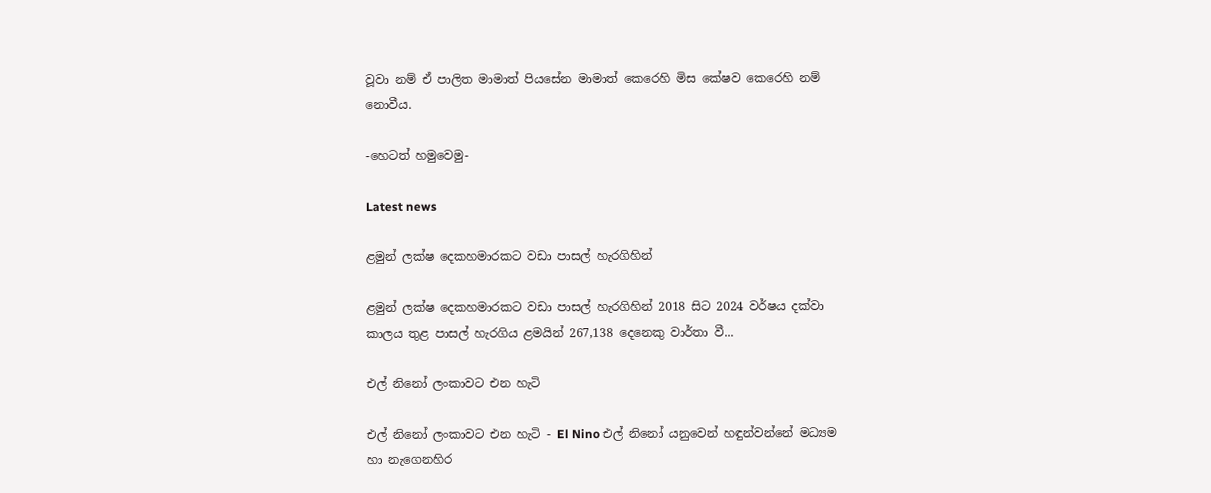වූවා නම් ඒ පාලිත මාමාත් පියසේන මාමාත් කෙරෙහි මිස කේෂව කෙරෙහි නම් නොවීය.

-හෙටත් හමුවෙමු-

Latest news

ළමුන් ලක්ෂ දෙකහමාරකට වඩා පාසල් හැරගිහින්

ළමුන් ලක්ෂ දෙකහමාරකට වඩා පාසල් හැරගිහින් 2018 සිට 2024 වර්ෂය දක්වා කාලය තුළ පාසල් හැරගිය ළමයින් 267,138 දෙනෙකු වාර්තා වී...

එල් නිනෝ ලංකාවට එන හැටි

එල් නිනෝ ලංකාවට එන හැටි - El Nino එල් නිනෝ යනුවෙන් හඳුන්වන්නේ මධ්‍යම හා නැගෙනහිර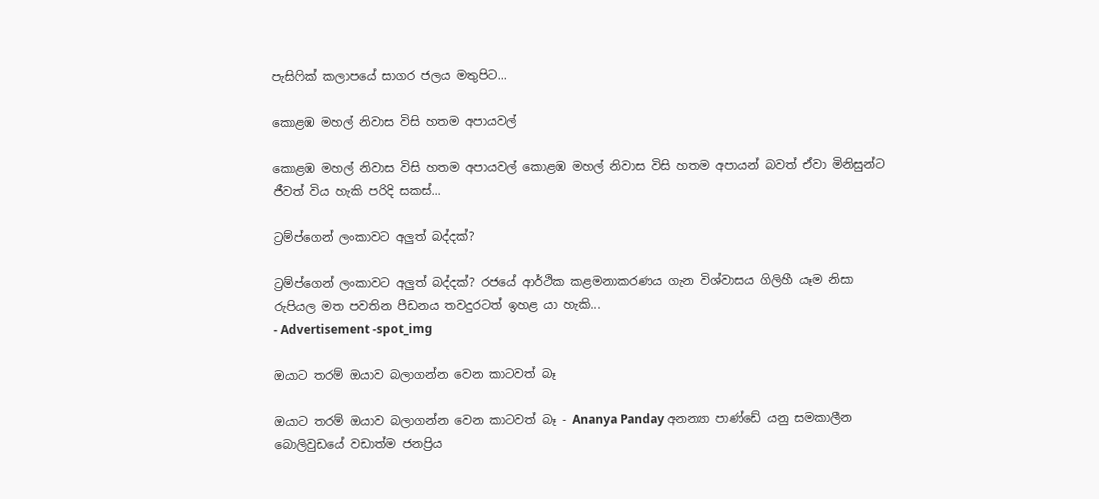පැසිෆික් කලාපයේ සාගර ජලය මතුපිට...

කොළඹ මහල් නිවාස විසි හතම අපායවල්

කොළඹ මහල් නිවාස විසි හතම අපායවල් කොළඹ මහල් නිවාස විසි හතම අපායන් බවත් ඒවා මිනිසුන්ට ජීවත් විය හැකි පරිදි සකස්...

ට්‍රම්ප්ගෙන් ලංකාවට අලුත් බද්දක්?

ට්‍රම්ප්ගෙන් ලංකාවට අලුත් බද්දක්? රජයේ ආර්ථික කළමනාකරණය ගැන විශ්වාසය ගිලිහී යෑම නිසා රුපියල මත පවතින පීඩනය තවදුරටත් ඉහළ යා හැකි...
- Advertisement -spot_img

ඔයාට තරම් ඔයාව බලාගන්න වෙන කාටවත් බෑ

ඔයාට තරම් ඔයාව බලාගන්න වෙන කාටවත් බෑ - Ananya Panday අනන්‍යා පාණ්ඩේ යනු සමකාලීන බොලිවුඩයේ වඩාත්ම ජනප්‍රිය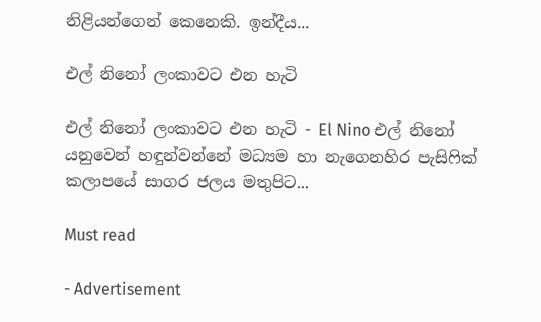නිළියන්ගෙන් කෙනෙකි. ඉන්දීය...

එල් නිනෝ ලංකාවට එන හැටි

එල් නිනෝ ලංකාවට එන හැටි - El Nino එල් නිනෝ යනුවෙන් හඳුන්වන්නේ මධ්‍යම හා නැගෙනහිර පැසිෆික් කලාපයේ සාගර ජලය මතුපිට...

Must read

- Advertisement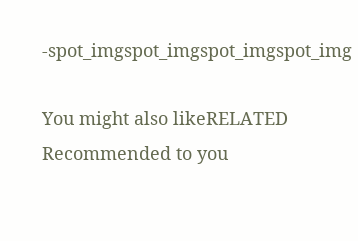-spot_imgspot_imgspot_imgspot_img

You might also likeRELATED
Recommended to you